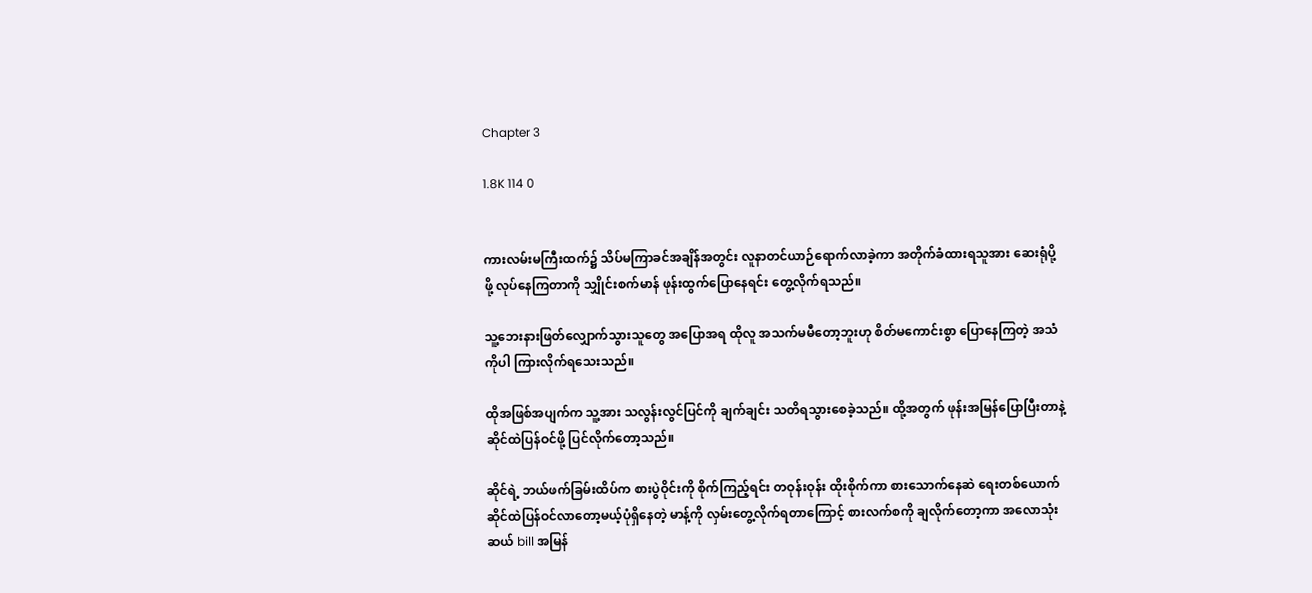Chapter 3

1.8K 114 0


ကားလမ်းမကြီးထက်၌ သိပ်မကြာခင်အချိန်အတွင်း လူနာတင်ယာဉ်ရောက်လာခဲ့ကာ အတိုက်ခံထားရသူအား ဆေးရုံပို့ဖို့ လုပ်နေကြတာကို သျှိုင်းစက်မာန် ဖုန်းထွက်ပြောနေရင်း တွေ့လိုက်ရသည်။

သူ့ဘေးနားဖြတ်လျှောက်သွားသူတွေ အပြောအရ ထိုလူ အသက်မမီတော့ဘူးဟု စိတ်မကောင်းစွာ ပြောနေကြတဲ့ အသံကိုပါ ကြားလိုက်ရသေးသည်။

ထိုအဖြစ်အပျက်က သူ့အား သလွန်းလွင်ပြင်ကို ချက်ချင်း သတိရသွားစေခဲ့သည်။ ထို့အတွက် ဖုန်းအမြန်ပြောပြီးတာနဲ့ ဆိုင်ထဲပြန်ဝင်ဖို့ ပြင်လိုက်တော့သည်။

ဆိုင်ရဲ့ ဘယ်ဖက်ခြမ်းထိပ်က စားပွဲဝိုင်းကို စိုက်ကြည့်ရင်း တဝုန်းဝုန်း ထိုးစိုက်ကာ စားသောက်နေဆဲ ရေးတစ်ယောက် ဆိုင်ထဲပြန်ဝင်လာတော့မယ့်ပုံရှိနေတဲ့ မာန့်ကို လှမ်းတွေ့လိုက်ရတာကြောင့် စားလက်စကို ချလိုက်တော့ကာ အလောသုံးဆယ် bill အမြန်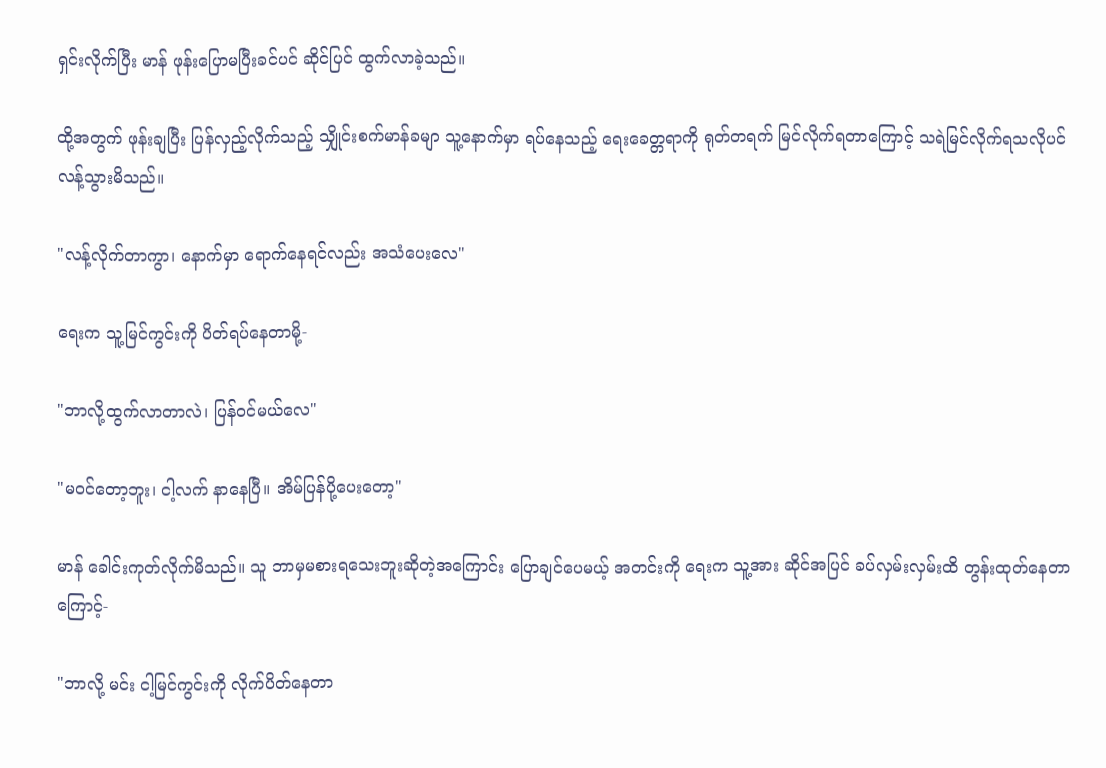ရှင်းလိုက်ပြီး မာန် ဖုန်းပြောမပြီးခင်ပင် ဆိုင်ပြင် ထွက်လာခဲ့သည်။

ထို့အတွက် ဖုန်းချပြီး ပြန်လှည့်လိုက်သည့် သျှိုင်းစက်မာန်ခမျာ သူ့နောက်မှာ ရပ်နေသည့် ရေးခေတ္တရာကို ရုတ်တရက် မြင်လိုက်ရတာကြောင့် သရဲမြင်လိုက်ရသလိုပင် လန့်သွားမိသည်။

"လန့်လိုက်တာကွာ၊ နောက်မှာ‌ ရောက်နေရင်လည်း အသံပေးလေ"

ရေးက သူ့မြင်ကွင်းကို ပိတ်ရပ်နေတာမို့-

"ဘာလို့ထွက်လာတာလဲ၊ ပြန်ဝင်မယ်လေ"

"မဝင်တော့ဘူး၊ ငါ့လက် နာနေပြီ။ အိမ်ပြန်ပို့ပေးတော့"

မာန် ခေါင်းကုတ်လိုက်မိသည်။ သူ ဘာမှမစားရသေးဘူး‌ဆိုတဲ့အကြောင်း ပြောချင်ပေမယ့် အတင်းကို ရေးက သူ့အား ဆိုင်အပြင် ခပ်လှမ်းလှမ်းထိ တွန်းထုတ်နေတာကြောင့်-

"ဘာလို့ မင်း ငါ့မြင်ကွင်းကို လိုက်ပိတ်နေတာ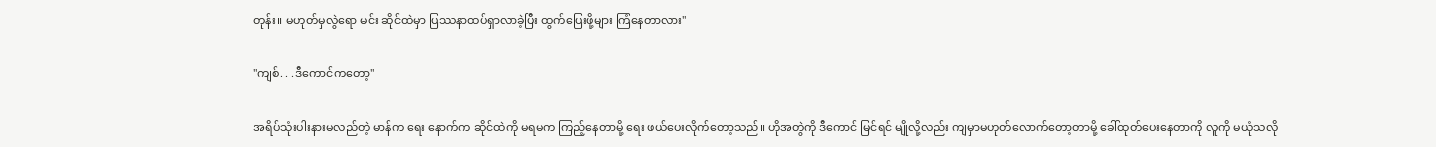တုန်း။ မဟုတ်မှလွဲရော မင်း ဆိုင်ထဲမှာ ပြဿနာထပ်ရှာလာခဲ့ပြီး ထွက်ပြေးဖို့များ ကြံနေတာလား"

"ကျစ်. . .ဒီကောင်ကတော့"

အရိပ်သုံးပါးနားမလည်တဲ့ မာန်က ရေး နောက်က ဆိုင်ထဲကို မရမက ကြည့်နေတာမို့ ရေး ဖယ်ပေးလိုက်တော့သည်။ ဟိုအတွဲကို ဒီ‌ကောင် မြင်ရင် မျိုလို့လည်း ကျမှာမဟုတ်လောက်တော့တာမို့ ခေါ်ထုတ်ပေးနေတာကို လူကို မယုံသလို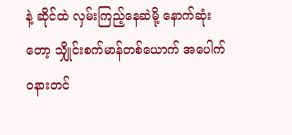နဲ့ ဆိုင်ထဲ လှမ်းကြည့်နေဆဲမို့ နောက်ဆုံးတော့ သျှိုင်းစက်မာန်တစ်ယောက် အပေါက်ဝနားတင်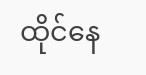ထိုင်နေ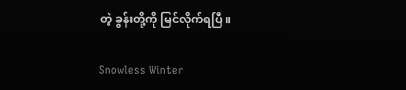တဲ့ ခွန်းတို့ကို မြင်လိုက်ရပြီ။

Snowless Winter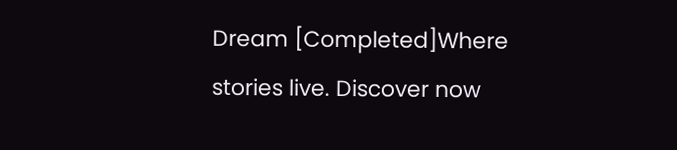Dream [Completed]Where stories live. Discover now